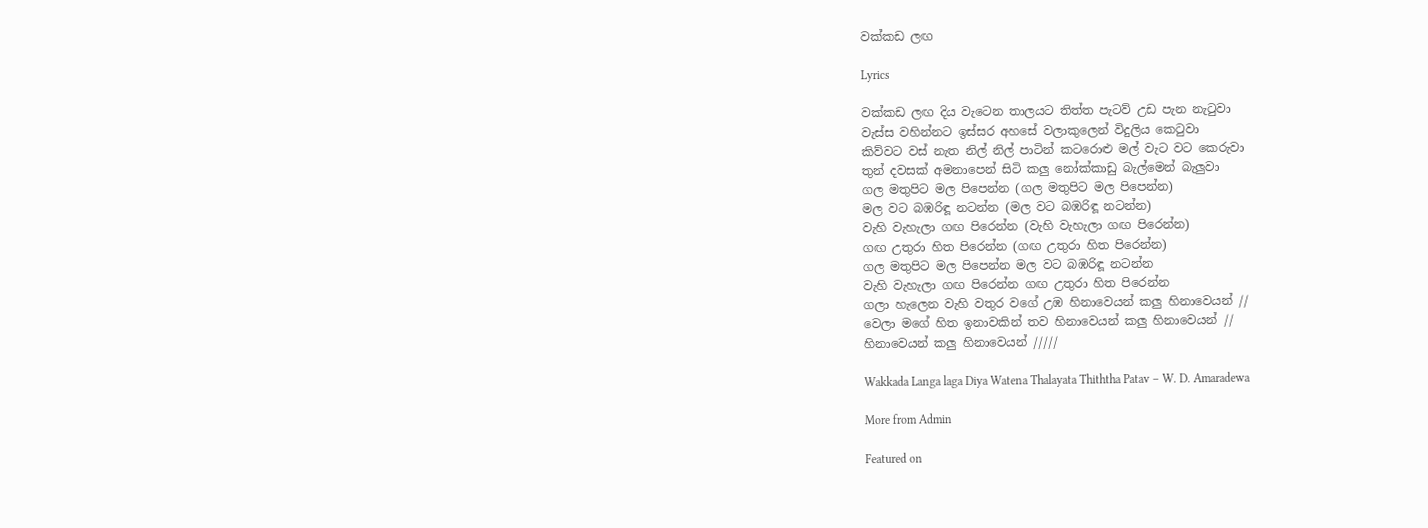වක්කඩ ලඟ

Lyrics

වක්කඩ ලඟ දිය වැටෙන තාලයට තිත්ත පැටව් උඩ පැන නැටුවා
වැස්ස වහින්නට ඉස්සර අහසේ වලාකුලෙන් විදුලිය කෙටුවා
කිව්වට වස් නැත නිල් නිල් පාටින් කටරොළු මල් වැට වට කෙරුවා
තුන් දවසක් අමනාපෙන් සිටි කලු නෝක්කාඩු බැල්මෙන් බැලුවා
ගල මතුපිට මල පිපෙන්න (ගල මතුපිට මල පිපෙන්න)
මල වට බඹරිඳූ නටන්න (මල වට බඹරිඳූ නටන්න)
වැහි වැහැලා ගඟ පිරෙන්න (වැහි වැහැලා ගඟ පිරෙන්න)
ගඟ උතුරා හිත පිරෙන්න (ගඟ උතුරා හිත පිරෙන්න)
ගල මතුපිට මල පිපෙන්න මල වට බඹරිඳූ නටන්න
වැහි වැහැලා ගඟ පිරෙන්න ගඟ උතුරා හිත පිරෙන්න
ගලා හැලෙන වැහි වතුර වගේ උඹ හිනාවෙයන් කලු හිනාවෙයන් //
වෙලා මගේ හිත ඉනාවකින් තව හිනාවෙයන් කලු හිනාවෙයන් //
හිනාවෙයන් කලු හිනාවෙයන් /////

Wakkada Langa laga Diya Watena Thalayata Thiththa Patav – W. D. Amaradewa

More from Admin

Featured on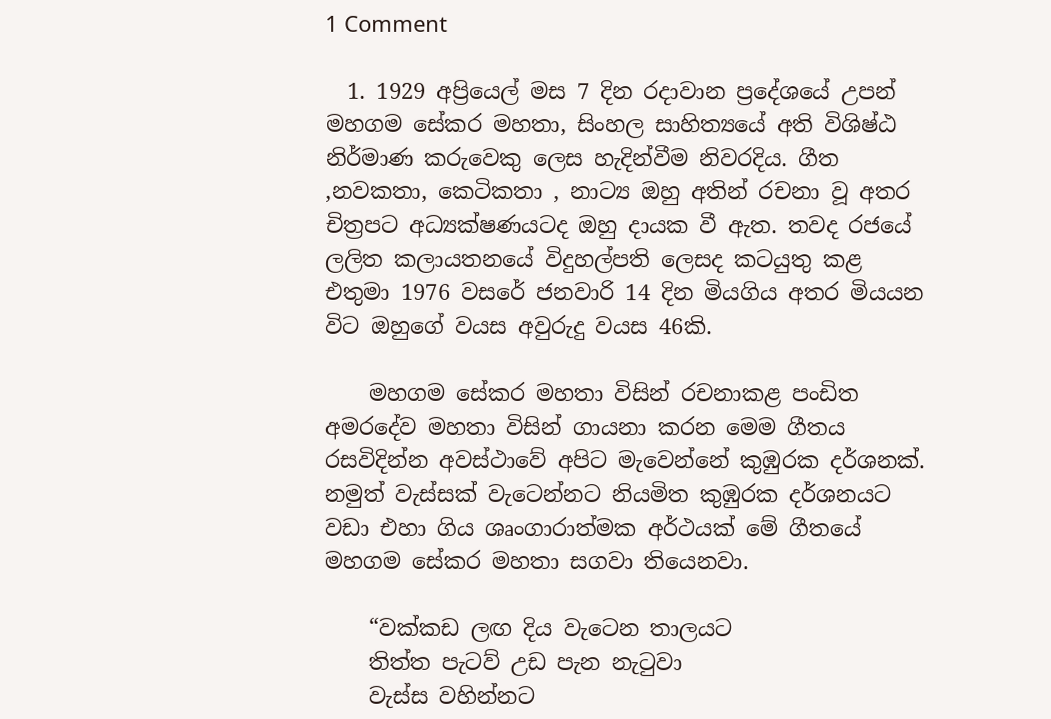1 Comment

  1. 1929 අප්‍රියෙල් මස 7 දින රදාවාන ප්‍රදේශයේ උපන් මහගම සේකර මහතා, සිංහල සාහිත්‍යයේ අති විශිෂ්ඨ නිර්මාණ කරුවෙකු ලෙස හැදින්වීම නිවරදිය. ගීත ,නවකතා, කෙටිකතා , නාට්‍ය ඔහු අතින් රචනා වූ අතර චිත්‍රපට අධ්‍යක්ෂණයටද ඔහු දායක වී ඇත. තවද රජයේ ලලිත කලායතනයේ විදුහල්පති ලෙසද කටයුතු කළ එතුමා 1976 වසරේ ජනවාරි 14 දින මියගිය අතර මියයන විට ඔහුගේ වයස අවුරුදු වයස 46කි.

    මහගම සේකර මහතා විසින් රචනාකළ පංඩිත අමරදේව මහතා විසින් ගායනා කරන මෙම ගීතය රසවිදින්න අවස්ථාවේ අපිට මැවෙන්නේ කුඹුරක දර්ශනක්. නමුත් වැස්සක් වැටෙන්නට නියමිත කුඹුරක දර්ශනයට වඩා එහා ගිය ශෘංගාරාත්මක අර්ථයක් මේ ගීතයේ මහගම සේකර මහතා සගවා තියෙනවා.

    “වක්කඩ ලඟ දිය වැටෙන තාලයට
    තිත්ත පැටව් උඩ පැන නැටුවා
    වැස්ස වහින්නට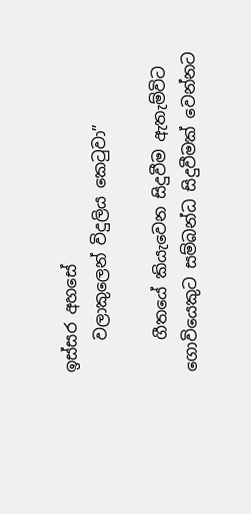ඉස්සර අහසේ
    වලාකුලෙන් විදුලිය කෙටුවා”

    ගීතයේ කියැවෙන සිදුවීම ඇතැම්විට ගොවියෙකුට සම්බන්ධ සිදුවීමක් වෙන්නට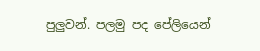පුලුවන්. පලමු පද පේලියෙන්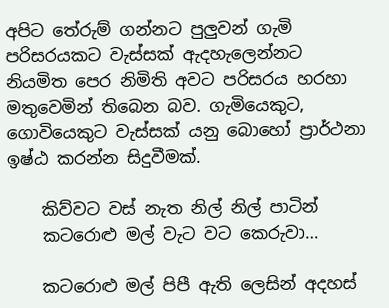අපිට තේරුම් ගන්නට පුලුවන් ගැමි පරිසරයකට වැස්සක් ඇදහැලෙන්නට නියමිත පෙර නිමිති අවට පරිසරය හරහා මතුවෙමින් තිබෙන බව. ගැමියෙකුට, ගොවියෙකුට වැස්සක් යනු බොහෝ ප්‍රාර්ථනා ඉෂ්ඨ කරන්න සිදුවීමක්.

    කිව්වට වස් නැත නිල් නිල් පාටින්
    කටරොළු මල් වැට වට කෙරුවා…

    කටරොළු මල් පිපී ඇති ලෙසින් අදහස්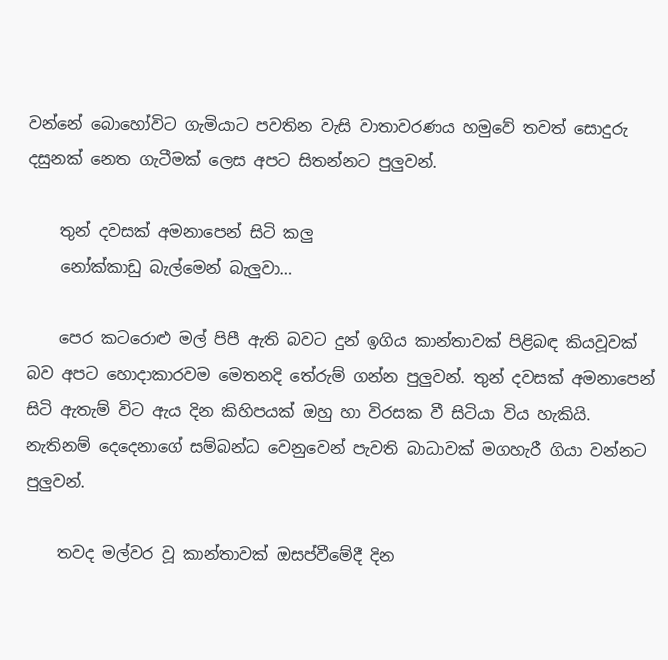වන්නේ බොහෝවිට ගැමියාට පවතින වැසි වාතාවරණය හමුවේ තවත් සොදුරු දසුනක් නෙත ගැටීමක් ලෙස අපට සිතන්නට පුලුවන්.

    තුන් දවසක් අමනාපෙන් සිටි කලු
    නෝක්කාඩු බැල්මෙන් බැලුවා…

    පෙර කටරොළු මල් පිපී ඇති බවට දුන් ඉගිය කාන්තාවක් පිළිබඳ කියවූවක් බව අපට හොදාකාරවම මෙතනදි තේරුම් ගන්න පුලුවන්. තුන් දවසක් අමනාපෙන් සිටි ඇතැම් විට ඇය දින කිහිපයක් ඔහු හා විරසක වී සිටියා විය හැකියි. නැතිනම් දෙදෙනාගේ සම්බන්ධ වෙනුවෙන් පැවති බාධාවක් මගහැරී ගියා වන්නට පුලුවන්.

    තවද මල්වර වූ කාන්තාවක් ඔසප්වීමේදී දින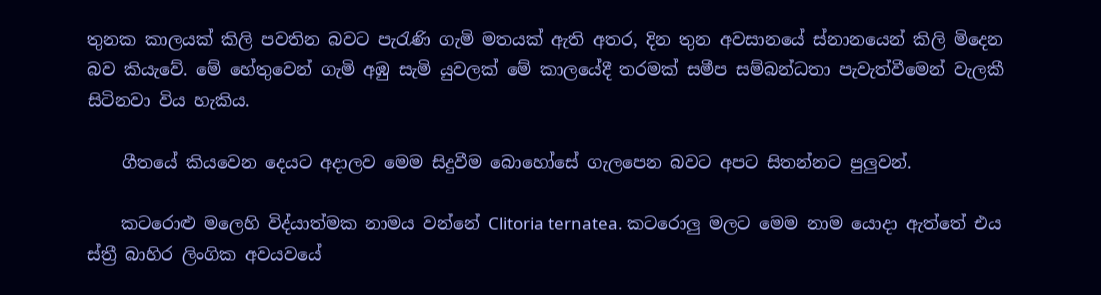තුනක කාලයක් කිලි පවතින බවට පැරැණි ගැමි මතයක් ඇති අතර, දින තුන අවසානයේ ස්නානයෙන් කිලි මිදෙන බව කියැවේ. මේ හේතුවෙන් ගැමි අඹු සැමි යුවලක් මේ කාලයේදී තරමක් සමීප සම්බන්ධතා පැවැත්වීමෙන් වැලකී සිටිනවා විය හැකිය.

    ගීතයේ කියවෙන දෙයට අදාලව මෙම සිදුවීම බොහෝසේ ගැලපෙන බවට අපට සිතන්නට පුලුවන්.

    කටරොළු මලෙහි විද්යාත්මක නාමය වන්නේ Clitoria ternatea. කටරොලු මලට මෙම නාම යොදා ඇත්තේ එය ස්ත්‍රී බාහිර ලිංගික අවයවයේ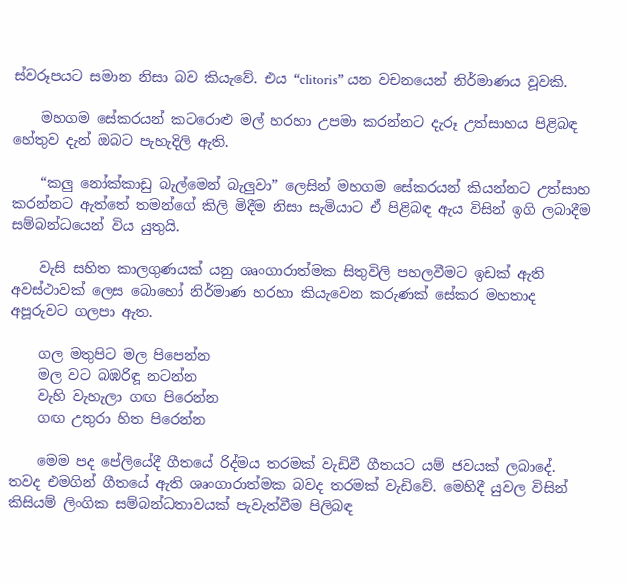ස්වරූපයට සමාන නිසා බව කියැවේ. එය “clitoris” යන වචනයෙන් නිර්මාණය වූවකි.

    මහගම සේකරයන් කටරොළු මල් හරහා උපමා කරන්නට දැරූ උත්සාහය පිළිබඳ හේතුව දැන් ඔබට පැහැදිලි ඇති.

    “කලු නෝක්කාඩු බැල්මෙන් බැලුවා” ලෙසින් මහගම සේකරයන් කියන්නට උත්සාහ කරන්නට ඇත්තේ තමන්ගේ කිලි මිදීම නිසා සැමියාට ඒ පිළිබඳ ඇය විසින් ඉගි ලබාදීම සම්බන්ධයෙන් විය යුතුයි.

    වැසි සහිත කාලගුණයක් යනු ශෘංගාරාත්මක සිතුවිලි පහලවීමට ඉඩක් ඇති අවස්ථාවක් ලෙස බොහෝ නිර්මාණ හරහා කියැවෙන කරුණක් සේකර මහතාද අපූරුවට ගලපා ඇත.

    ගල මතුපිට මල පිපෙන්න
    මල වට බඹරිඳූ නටන්න
    වැහි වැහැලා ගඟ පිරෙන්න
    ගඟ උතුරා හිත පිරෙන්න

    මෙම පද පේලියේදී ගීතයේ රිද්මය තරමක් වැඩිවී ගීතයට යම් ජවයක් ලබාදේ. තවද එමගින් ගීතයේ ඇති ශෘංගාරාත්මක බවද තරමක් වැඩිවේ. මෙහිදී යුවල විසින් කිසියම් ලිංගික සම්බන්ධතාවයක් පැවැත්වීම පිලිබඳ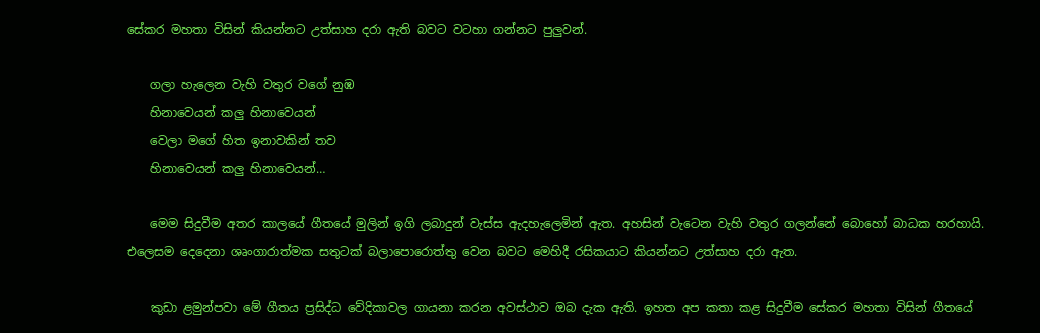සේකර මහතා විසින් කියන්නට උත්සාහ දරා ඇති බවට වටහා ගන්නට පුලුවන්.

    ගලා හැලෙන වැහි වතුර වගේ නුඹ
    හිනාවෙයන් කලු හිනාවෙයන්
    වෙලා මගේ හිත ඉනාවකින් තව
    හිනාවෙයන් කලු හිනාවෙයන්…

    මෙම සිදුවීම අතර කාලයේ ගීතයේ මුලින් ඉගි ලබාදුන් වැස්ස ඇදහැලෙමින් ඇත. අහසින් වැටෙන වැහි වතුර ගලන්නේ බොහෝ බාධක හරහායි. එලෙසම දෙදෙනා ශෘංගාරාත්මක සතුටක් බලාපොරොත්තු වෙන බවට මෙහිදී රසිකයාට කියන්නට උත්සාහ දරා ඇත.

    කුඩා ළමුන්පවා මේ ගීතය ප්‍රසිද්ධ වේදිකාවල ගායනා කරන අවස්ථාව ඔබ දැක ඇති. ඉහත අප කතා කළ සිදුවීම සේකර මහතා විසින් ගීතයේ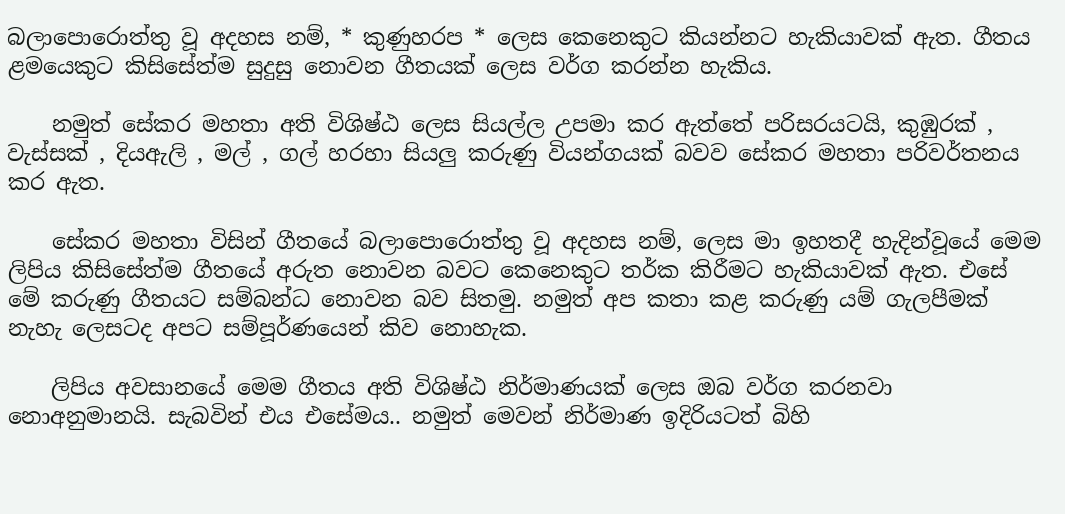බලාපොරොත්තු වූ අදහස නම්, * කුණුහරප * ලෙස කෙනෙකුට කියන්නට හැකියාවක් ඇත. ගීතය ළමයෙකුට කිසිසේත්ම සුදුසු නොවන ගීතයක් ලෙස වර්ග කරන්න හැකිය.

    නමුත් සේකර මහතා අති විශිෂ්ඨ ලෙස සියල්ල උපමා කර ඇත්තේ පරිසරයටයි, කුඹුරක් , වැස්සක් , දියඇලි , මල් , ගල් හරහා සියලු කරුණු වියන්ගයක් බවව සේකර මහතා පරිවර්තනය කර ඇත.

    සේකර මහතා විසින් ගීතයේ බලාපොරොත්තු වූ අදහස නම්, ලෙස මා ඉහතදී හැදින්වූයේ මෙම ලිපිය කිසිසේත්ම ගීතයේ අරුත නොවන බවට කෙනෙකුට තර්ක කිරීමට හැකියාවක් ඇත. එසේ මේ කරුණු ගීතයට සම්බන්ධ නොවන බව සිතමු. නමුත් අප කතා කළ කරුණු යම් ගැලපීමක් නැහැ ලෙසටද අපට සම්පූර්ණයෙන් කිව නොහැක.

    ලිපිය අවසානයේ මෙම ගීතය අති විශිෂ්ඨ නිර්මාණයක් ලෙස ඔබ වර්ග කරනවා නොඅනුමානයි. සැබවින් එය එසේමය.. නමුත් මෙවන් නිර්මාණ ඉදිරියටත් බිහි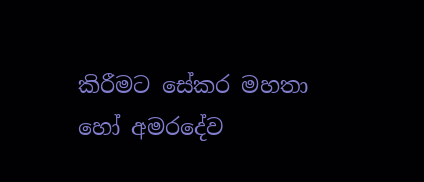කිරීමට සේකර මහතා හෝ අමරදේව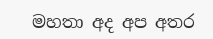මහතා අද අප අතර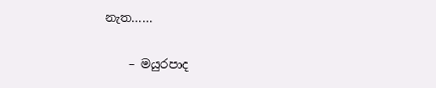නැත……

    – මයුරපාද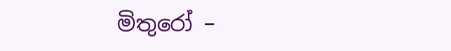මිතුරෝ –